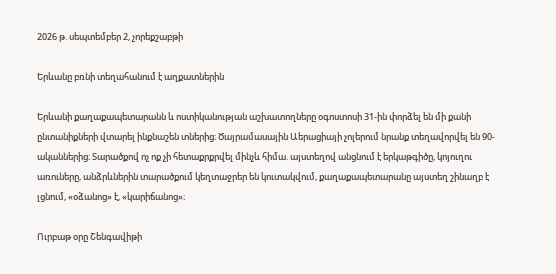2026 թ. սեպտեմբեր 2, չորեքշաբթի

Երևանը բռնի տեղահանում է աղքատներին

Երևանի քաղաքապետարանն և ոստիկանության աշխատողները օգոստոսի 31-ին փորձել են մի քանի ընտանիքների վտարել ինքնաշեն տներից։ Ծայրամասային Աերացիայի չոլերում նրանք տեղավորվել են 90-ականներից։ Տարածքով ոչ ոք չի հետաքրքրվել մինչև հիմա. այստեղով անցնում է երկաթգիծը, կոյուղու առուները, անձրևներին տարածքում կեղտաջրեր են կուտակվում, քաղաքապետարանը այստեղ շինաղբ է լցնում, «օձանոց» է, «կարիճանոց»։

Ուրբաթ օրը Շենգավիթի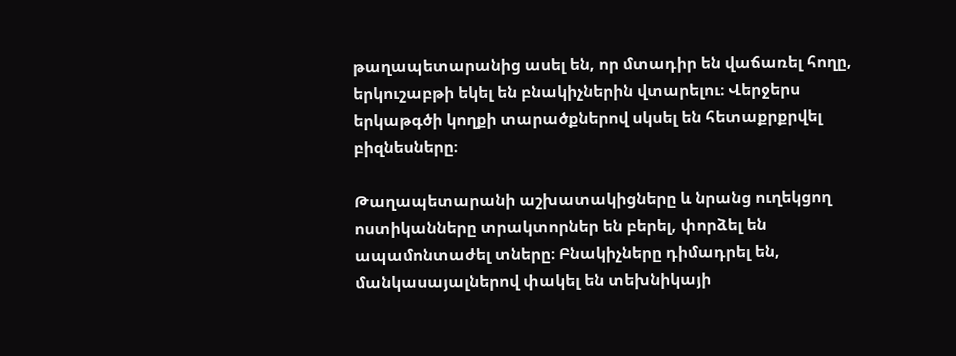թաղապետարանից ասել են, որ մտադիր են վաճառել հողը, երկուշաբթի եկել են բնակիչներին վտարելու։ Վերջերս երկաթգծի կողքի տարածքներով սկսել են հետաքրքրվել բիզնեսները։

Թաղապետարանի աշխատակիցները և նրանց ուղեկցող ոստիկանները տրակտորներ են բերել, փորձել են ապամոնտաժել տները։ Բնակիչները դիմադրել են, մանկասայալներով փակել են տեխնիկայի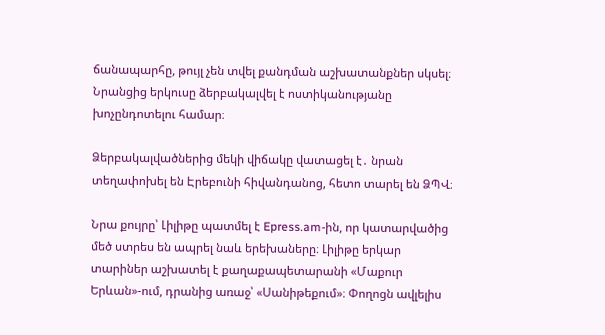ճանապարհը, թույլ չեն տվել քանդման աշխատանքներ սկսել։ Նրանցից երկուսը ձերբակալվել է ոստիկանությանը խոչընդոտելու համար։

Ձերբակալվածներից մեկի վիճակը վատացել է․ նրան տեղափոխել են Էրեբունի հիվանդանոց, հետո տարել են ՁՊՎ։

Նրա քույրը՝ Լիլիթը պատմել է Epress.am-ին, որ կատարվածից մեծ ստրես են ապրել նաև երեխաները։ Լիլիթը երկար տարիներ աշխատել է քաղաքապետարանի «Մաքուր Երևան»-ում, դրանից առաջ՝ «Սանիթեքում»։ Փողոցն ավլելիս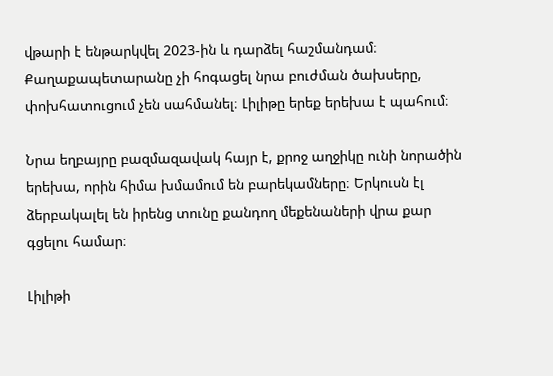վթարի է ենթարկվել 2023-ին և դարձել հաշմանդամ։ Քաղաքապետարանը չի հոգացել նրա բուժման ծախսերը, փոխհատուցում չեն սահմանել։ Լիլիթը երեք երեխա է պահում։

Նրա եղբայրը բազմազավակ հայր է, քրոջ աղջիկը ունի նորածին երեխա, որին հիմա խմամում են բարեկամները։ Երկուսն էլ ձերբակալել են իրենց տունը քանդող մեքենաների վրա քար գցելու համար։

Լիլիթի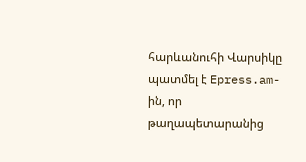հարևանուհի Վարսիկը պատմել է Epress.am-ին, որ թաղապետարանից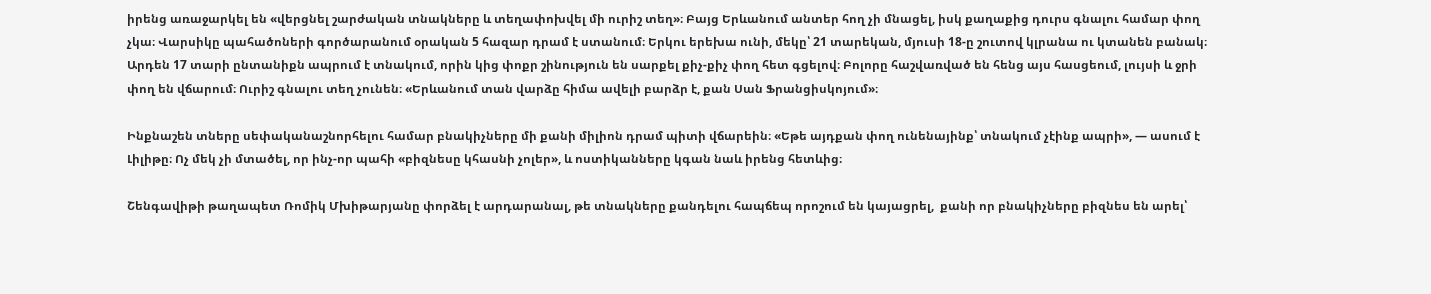իրենց առաջարկել են «վերցնել շարժական տնակները և տեղափոխվել մի ուրիշ տեղ»։ Բայց Երևանում անտեր հող չի մնացել, իսկ քաղաքից դուրս գնալու համար փող չկա։ Վարսիկը պահածոների գործարանում օրական 5 հազար դրամ է ստանում։ Երկու երեխա ունի, մեկը՝ 21 տարեկան, մյուսի 18-ը շուտով կլրանա ու կտանեն բանակ։ Արդեն 17 տարի ընտանիքն ապրում է տնակում, որին կից փոքր շինություն են սարքել քիչ-քիչ փող հետ գցելով։ Բոլորը հաշվառված են հենց այս հասցեում, լույսի և ջրի փող են վճարում։ Ուրիշ գնալու տեղ չունեն։ «Երևանում տան վարձը հիմա ավելի բարձր է, քան Սան Ֆրանցիսկոյում»։

Ինքնաշեն տները սեփականաշնորհելու համար բնակիչները մի քանի միլիոն դրամ պիտի վճարեին։ «Եթե այդքան փող ունենայինք՝ տնակում չէինք ապրի», — ասում է Լիլիթը։ Ոչ մեկ չի մտածել, որ ինչ-որ պահի «բիզնեսը կհասնի չոլեր», և ոստիկանները կգան նաև իրենց հետևից։

Շենգավիթի թաղապետ Ռոմիկ Մխիթարյանը փորձել է արդարանալ, թե տնակները քանդելու հապճեպ որոշում են կայացրել,  քանի որ բնակիչները բիզնես են արել՝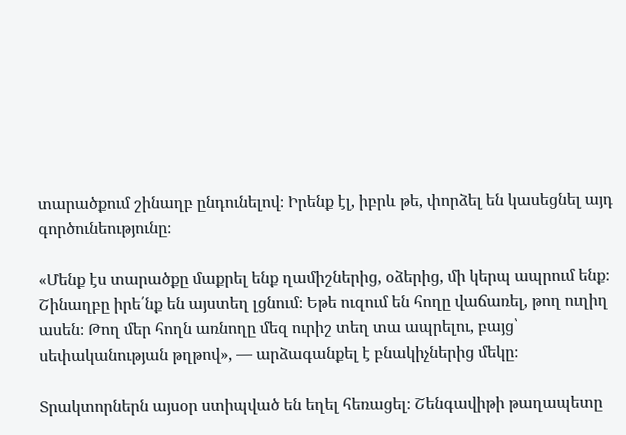տարածքում շինաղբ ընդունելով։ Իրենք էլ, իբրև թե, փորձել են կասեցնել այդ գործունեությունը։

«Մենք էս տարածքը մաքրել ենք ղամիշներից, օձերից, մի կերպ ապրում ենք։ Շինաղբը իրե՛նք են այստեղ լցնում։ Եթե ուզում են հողը վաճառել, թող ուղիղ ասեն։ Թող մեր հողն առնողը մեզ ուրիշ տեղ տա ապրելու, բայց՝ սեփականության թղթով», — արձագանքել է բնակիչներից մեկը։

Տրակտորներն այսօր ստիպված են եղել հեռացել։ Շենգավիթի թաղապետը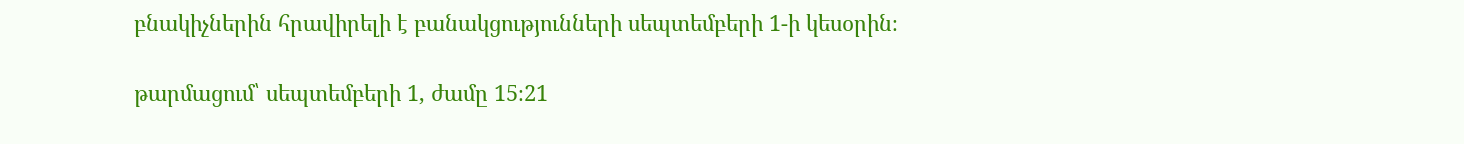բնակիչներին հրավիրելի է բանակցությունների սեպտեմբերի 1-ի կեսօրին։

թարմացում՝ սեպտեմբերի 1, ժամը 15։21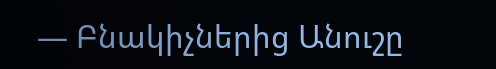— Բնակիչներից Անուշը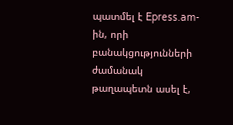պատմել է Epress.am-ին, որի բանակցությունների ժամանակ թաղապետն ասել է,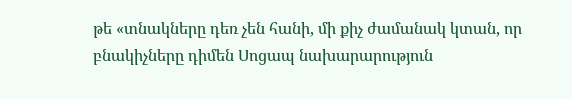թե «տնակները դեռ չեն հանի, մի քիչ ժամանակ կտան, որ բնակիչները դիմեն Սոցապ նախարարություն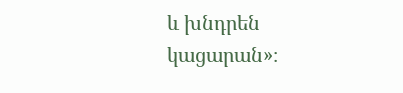և խնդրեն կացարան»։